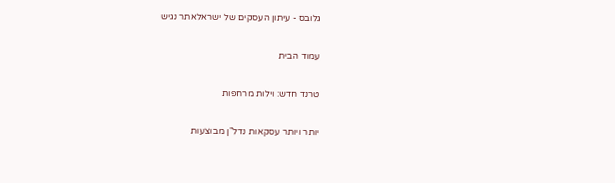גלובס - עיתון העסקים של ישראלאתר נגיש

עמוד הבית

טרנד חדש: וילות מרחפות

יותר ויותר עסקאות נדל"ן מבוצעות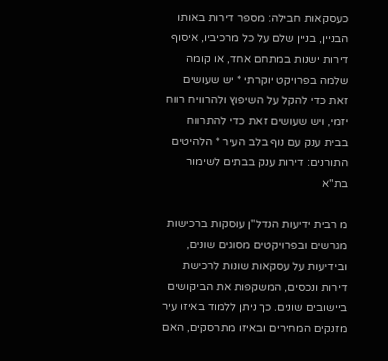כעסקאות חבילה: מספר דירות באותו הבניין, בניין שלם על כל מרכיביו, איסוף דירות ישנות במתחם אחד, או קומה שלמה בפרויקט יוקרתי * יש שעושים זאת כדי להקל על השיפוץ ולהרוויח רווח יזמי, ויש שעושים זאת כדי להתרווח בבית ענק עם נוף בלב העיר * הלהיטים התורנים: דירות ענק בבתים לשימור בת"א

מ רבית ידיעות הנדל"ן עוסקות ברכישות מגרשים ובפרויקטים מסוגים שונים, ובידיעות על עסקאות שונות לרכישת דירות ונכסים, המשקפות את הביקושים ביישובים שונים. כך ניתן ללמוד באיזו עיר מזנקים המחירים ובאיזו מתרסקים, האם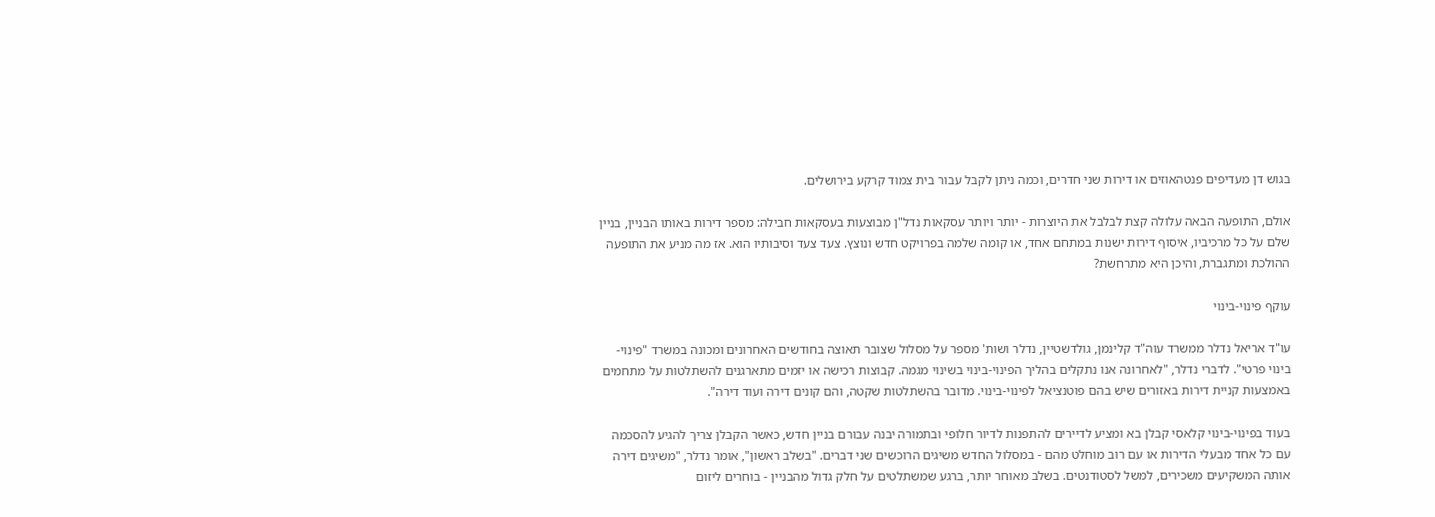בגוש דן מעדיפים פנטהאוזים או דירות שני חדרים, וכמה ניתן לקבל עבור בית צמוד קרקע בירושלים.

אולם, התופעה הבאה עלולה קצת לבלבל את היוצרות - יותר ויותר עסקאות נדל"ן מבוצעות בעסקאות חבילה: מספר דירות באותו הבניין, בניין שלם על כל מרכיביו, איסוף דירות ישנות במתחם אחד, או קומה שלמה בפרויקט חדש ונוצץ. צעד צעד וסיבותיו הוא. אז מה מניע את התופעה ההולכת ומתגברת, והיכן היא מתרחשת?

עוקף פינוי-בינוי

עו"ד אריאל נדלר ממשרד עוה"ד קלינמן, גולדשטיין, נדלר ושות' מספר על מסלול שצובר תאוצה בחודשים האחרונים ומכונה במשרד "פינוי-בינוי פרטי". לדברי נדלר, "לאחרונה אנו נתקלים בהליך הפינוי-בינוי בשינוי מגמה. קבוצות רכישה או יזמים מתארגנים להשתלטות על מתחמים באמצעות קניית דירות באזורים שיש בהם פוטנציאל לפינוי-בינוי. מדובר בהשתלטות שקטה, והם קונים דירה ועוד דירה".

בעוד בפינוי-בינוי קלאסי קבלן בא ומציע לדיירים להתפנות לדיור חלופי ובתמורה יבנה עבורם בניין חדש, כאשר הקבלן צריך להגיע להסכמה עם כל אחד מבעלי הדירות או עם רוב מוחלט מהם - במסלול החדש משיגים הרוכשים שני דברים. "בשלב ראשון", אומר נדלר, "משיגים דירה אותה המשקיעים משכירים, למשל לסטודנטים. בשלב מאוחר יותר, ברגע שמשתלטים על חלק גדול מהבניין - בוחרים ליזום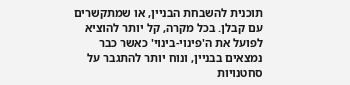תוכנית להשבחת הבניין, או שמתקשרים עם קבלן. בכל מקרה, קל יותר להוציא לפועל את ה'פינוי-בינוי' כאשר כבר נמצאים בבניין, ונוח יותר להתגבר על סחטנויות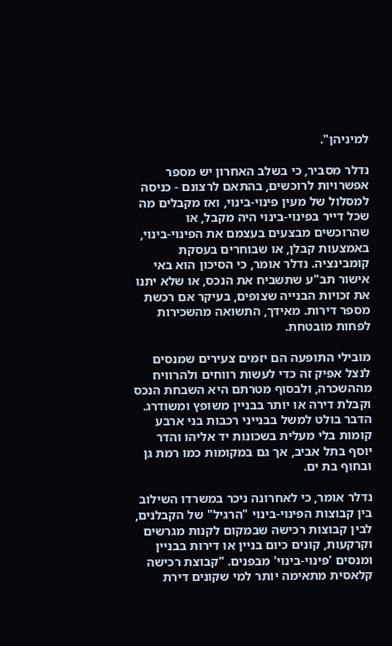למיניהן".

נדלר מסביר, כי בשלב האחרון יש מספר אפשרויות לרוכשים, בהתאם לרצונם - כניסה למסלול של מעין פינוי-בינוי, ואז מקבלים מה שכל דייר בפינוי-בינוי היה מקבל, או שהרוכשים מבצעים בעצמם את הפינוי-בינוי, באמצעות קבלן, או שבוחרים בעסקת קומבינציה. נדלר אומר, כי הסיכון הוא באי אישור תב"ע שתשביח את הנכס, או שלא יתנו את זכויות הבנייה שצופים, בעיקר אם רכשת מספר דירות. מאידך, התשואה מהשכירות לפחות מובטחת.

מובילי התופעה הם יזמים צעירים שמנסים לנצל אפיק זה כדי לעשות רווחים ולהרוויח מההשכרה, ולבסוף מטרתם היא השבחת הנכס וקבלת דירה או יותר בבניין משופץ ומשודרג. הדבר בולט למשל בבנייני רכבות בני ארבע קומות בלי מעלית בשכונות יד אליהו והדר יוסף בתל אביב, אך גם במקומות כמו רמת גן ובחוף בת ים.

נדלר אומר, כי לאחרונה ניכר במשרדו השילוב בין קבוצות הפינוי-בינוי "הרגיל" של הקבלנים, לבין קבוצות רכישה שבמקום לקנות מגרשים וקרקעות, קונים כיום בניין או דירות בבניין ומנסים 'פינוי-בינוי' מבפנים. "קבוצת רכישה קלאסית מתאימה יותר למי שקונים דירת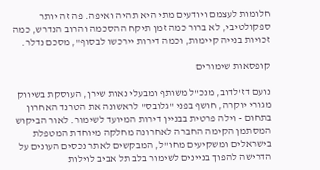חלומות לעצמם ויודעים מתי היא תהיה ואיפה. פה זה יותר ספקולטיבי, לא ברור כמה זמן תיקח ההסכמה והרוב הנדרש, כמה זכויות בנייה קיימות, וכמה דירות יירכשו לבסוף", מסכם נדלר.

קופסאות שימורים

נועם דז'לדוב, מנכ"ל משותף ומבעלי נאות שירן, העוסקת בשיווק מגורי יוקרה, חושף בפני "גלובס" לראשונה את הטרנד האחרון בתחום - וילה פרטית בבניין דירות המיועד לשימור. לאור הביקוש המסתמן הקימה החברה לאחרונה מחלקה מיוחדת המטפלת בישראלים ומשקיעים מחו"ל, המבקשים לאתר נכסים העונים על הדרישה להפוך בניינים לשימור בלב תל אביב לוילות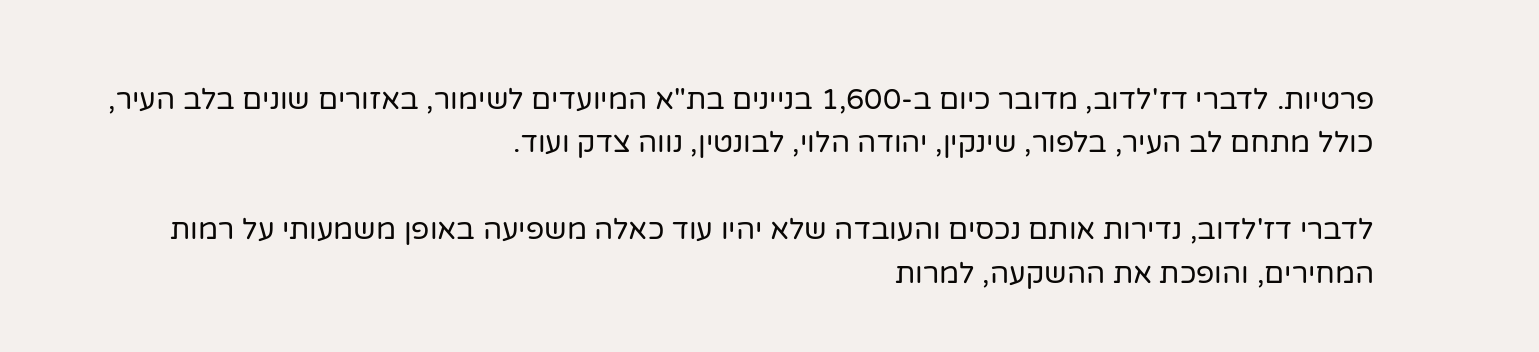פרטיות. לדברי דז'לדוב, מדובר כיום ב-1,600 בניינים בת"א המיועדים לשימור, באזורים שונים בלב העיר, כולל מתחם לב העיר, בלפור, שינקין, יהודה הלוי, לבונטין, נווה צדק ועוד.

לדברי דז'לדוב, נדירות אותם נכסים והעובדה שלא יהיו עוד כאלה משפיעה באופן משמעותי על רמות המחירים, והופכת את ההשקעה, למרות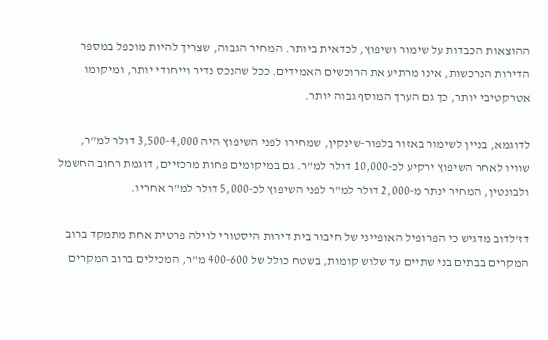ההוצאות הכבדות על שימור ושיפוץ, לכדאית ביותר. המחיר הגבוה, שצריך להיות מוכפל במספר הדירות הנרכשות, אינו מרתיע את הרוכשים האמידים. ככל שהנכס נדיר וייחודי יותר, ומיקומו אטרקטיבי יותר, כך גם הערך המוסף גבוה יותר.

לדוגמא, בניין לשימור באזור בלפור-שינקין, שמחירו לפני השיפוץ היה 3,500-4,000 דולר למ"ר, שוויו לאחר השיפוץ ירקיע לכ-10,000 דולר למ"ר. גם במיקומים פחות מרכזיים, דוגמת רחוב החשמל ולבונטין, המחיר ינתר מ-2,000 דולר למ"ר לפני השיפוץ לכ-5,000 דולר למ"ר אחריו.

דז'לדוב מדגיש כי הפרופיל האופייני של חיבור בית דירות היסטורי לוילה פרטית אחת מתמקד ברוב המקרים בבתים בני שתיים עד שלוש קומות, בשטח כולל של 400-600 מ"ר, המכילים ברוב המקרים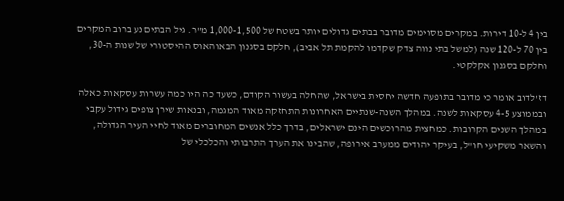בין 4 ל-10 דירות. במקרים מסוימים מדובר בבתים גדולים יותר בשטח של 1,000-1,500 מ"ר. גיל הבתים נע ברוב המקרים בין 70 ל-120 שנה (למשל בתי נווה צדק שקדמו להקמת תל אביב), חלקם בסגנון הבאוהאוס ההיסטורי של שנות ה-30, וחלקם בסגנון אקלקטי.

דז'לדוב אומר כי מדובר בתופעה חדשה יחסית בישראל, שהחלה בעשור הקודם, כשעד כה היו כמה עשרות עסקאות כאלה ובממוצע 4-5 עסקאות לשנה. במהלך השנה-שנתיים האחרונות התחזקה מאוד המגמה, ובנאות שירן צופים גידול עקבי במהלך השנים הקרובות. כמחצית מהרוכשים הינם ישראלים, בדרך כלל אנשים המחוברים מאוד לחיי העיר הגדולה, והשאר משקיעי חו"ל, בעיקר יהודים ממערב אירופה, שהבינו את הערך התרבותי והכלכלי של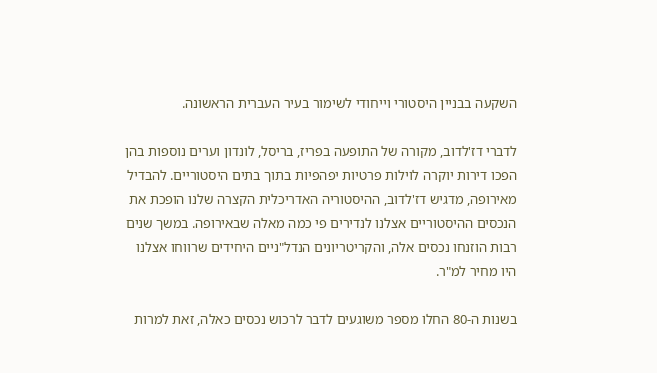השקעה בבניין היסטורי וייחודי לשימור בעיר העברית הראשונה.

לדברי דז'לדוב, מקורה של התופעה בפריז, בריסל, לונדון וערים נוספות בהן הפכו דירות יוקרה לוילות פרטיות יפהפיות בתוך בתים היסטוריים. להבדיל מאירופה, מדגיש דז'לדוב, ההיסטוריה האדריכלית הקצרה שלנו הופכת את הנכסים ההיסטוריים אצלנו לנדירים פי כמה מאלה שבאירופה. במשך שנים רבות הוזנחו נכסים אלה, והקריטריונים הנדל"ניים היחידים שרווחו אצלנו היו מחיר למ"ר.

בשנות ה-80 החלו מספר משוגעים לדבר לרכוש נכסים כאלה, זאת למרות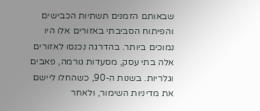שבאותם הזמנים תשתיות הכבישים והפיתוח הסביבתי באזורים אלו היו נמוכים ביותר. בהדרגה נכנסו לאזורים אלה בתי עסק, מסעדות גורמה, פאבים וגלריות. בשנות ה-90, כשהחלו ליישם את מדיניות השימור, ולאחר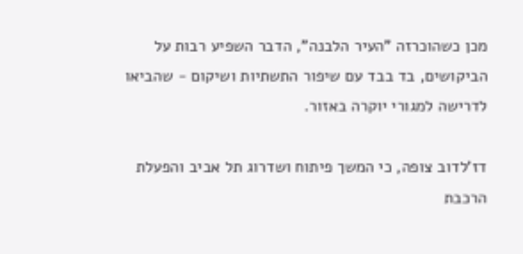מכן כשהוכרזה "העיר הלבנה", הדבר השפיע רבות על הביקושים, בד בבד עם שיפור התשתיות ושיקום - שהביאו לדרישה למגורי יוקרה באזור.

דז'לדוב צופה, כי המשך פיתוח ושדרוג תל אביב והפעלת הרכבת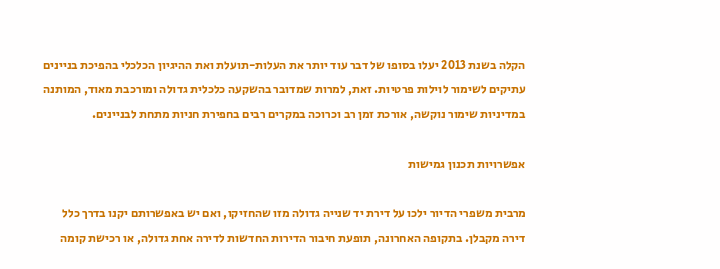הקלה בשנת 2013 יעלו בסופו של דבר עוד יותר את העלות-תועלת ואת ההיגיון הכלכלי בהפיכת בניינים עתיקים לשימור לוילות פרטיות. זאת, למרות שמדובר בהשקעה כלכלית גדולה ומורכבת מאוד, המותנה במדיניות שימור נוקשה, אורכת זמן רב וכרוכה במקרים רבים בחפירת חניות מתחת לבניינים.

אפשרויות תכנון גמישות

מרבית משפרי הדיור ילכו על דירת יד שנייה גדולה מזו שהחזיקו, ואם יש באפשרותם יקנו בדרך כלל דירה מקבלן. בתקופה האחרונה, תופעת חיבור הדירות החדשות לדירה אחת גדולה, או רכישת קומה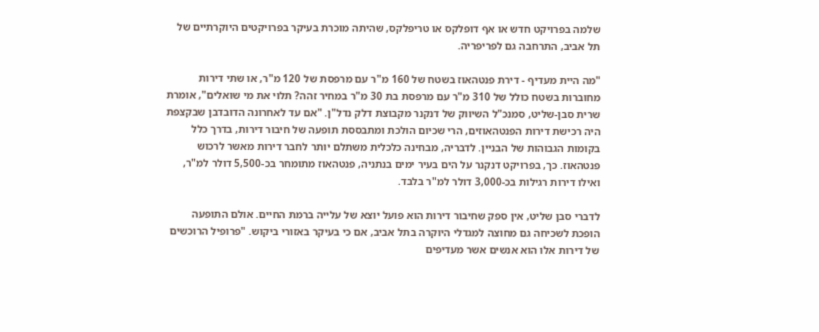שלמה בפרויקט חדש או אף דופלקס או טריפלקס, שהיתה מוכרת בעיקר בפרויקטים היוקרתיים של תל אביב, התרחבה גם לפריפריה.

"מה היית מעדיף - דירת פנטהאוז בשטח של 160 מ"ר עם מרפסת של 120 מ"ר, או שתי דירות מחוברות בשטח כולל של 310 מ"ר עם מרפסת בת 30 מ"ר במחיר זהה? תלוי את מי שואלים", אומרת שרית סבן-שליט, סמנכ"ל השיווק של דנקנר מקבוצת דלק נדל"ן. "אם עד לאחרונה הדובדבן שבקצפת היה רכישת דירות הפנטהאוזים, הרי שכיום הולכת ומתבססת תופעה של חיבור דירות, בדרך כלל בקומות הגבוהות של הבניין. לדבריה, מבחינה כלכלית משתלם יותר לחבר דירות מאשר לרכוש פנטהאוז. כך, בפרויקט דנקנר על הים בעיר ימים בנתניה, פנטהאוז מתומחר בכ-5,500 דולר למ"ר, ואילו דירות רגילות בכ-3,000 דולר למ"ר בלבד.

לדברי סבן שליט, אין ספק שחיבור דירות הוא פועל יוצא של עלייה ברמת החיים. אולם התופעה הופכת לשכיחה גם מחוצה למגדלי היוקרה בתל אביב, אם כי בעיקר באזורי ביקוש. "פרופיל הרוכשים של דירות אלו הוא אנשים אשר מעדיפים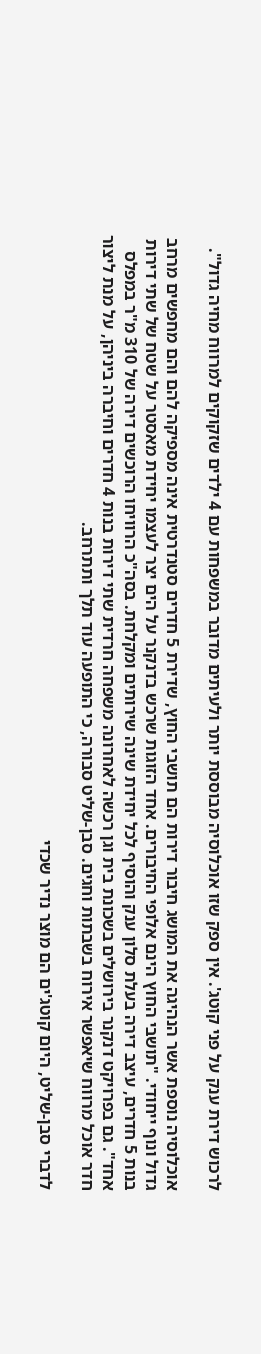לרכוש דירת ענק על פני קוטג'. אין ספק שזו אוכלוסיה מבוססת יותר ולעיתים מדובר במשפחות עם 4 ילדים שזקוקים למרווח מחיה גדול".

אוכלוסיה נוספת אשר הנהיגה את המושג חיבור דירות הם תושבי החוץ, שדירת 5 חדרים סטנדרטית אינה מספיקה להם והם מחפשים מרחב גדול ונוף ייחודי. "תושבי החוץ הינם אלופי החיבורים. אחד הזוגות שרכש בדנקנר על הים יצר לעצמו יחידת מאסטר על שטח של שתי דירות בנות 5 חדרים, עיצב דירה בעלת סלון ענק והוסיף לכל יחידת שינה שירותים ומקלחת. בסה"כ הרוויחו הרוכשים דירה של 310 מ"ר במפלס אחד". גם בפרויקט דנקנר בירושלים בשכונת בית וגן רכשה לאחרונה משפחה חרדית שתי דירות בנות 4 חדרים וחיברה ביניהן, על מנת ליצור חדר אוכל מרווח שיאפשר אירוח בשבתות וחגים. סבן-שליט סבורה, כי התופעה עוד תלך ותתרחב.

לדברי סבן-שליט, היום קוטג'ים הם מוצר נדיר שכדי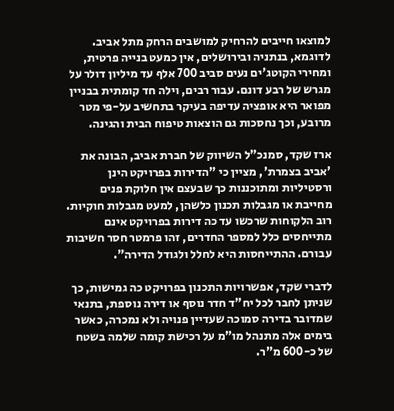למוצאו חייבים להרחיק למושבים הרחק מתל אביב. לדוגמא, בנתניה ובירושלים, אין כמעט בנייה פרטית, ומחירי הקוטג'ים נעים סביב 700 אלף עד מיליון דולר על מגרש של רבע דונם. עבור רבים, וילה חד קומתית בבניין מפואר היא אופציה עדיפה בעיקר בתחשיב על-פי מטר מרובע, וכך נחסכות גם הוצאות טיפוח הבית והגינה.

ארז שקד, סמנכ"ל השיווק של חברת אביב, הבונה את 'אביב בצמרת', מציין כי "הדירות בפרויקט הינן ורסטיליות ומתוכננות כך שבעצם אין חלוקת פנים מחייבת או מגבלות תכנון כלשהן, למעט מגבלות חוקיות. רוב הלקוחות שרכשו עד כה דירות בפרויקט אינם מתייחסים כלל למספר החדרים, זהו פרמטר חסר חשיבות עבורם. ההתייחסות היא לחלל ולגודל הדירה".

לדברי שקד, אפשרויות התכנון בפרויקט כה גמישות, כך שניתן לחבר לכל יח"ד חדר נוסף או דירה נוספת, בתנאי שמדובר בדירה סמוכה שעדיין פנויה ולא נמכרה, כאשר בימים אלה מתנהל מו"מ על רכישת קומה שלמה בשטח של כ-600 מ"ר.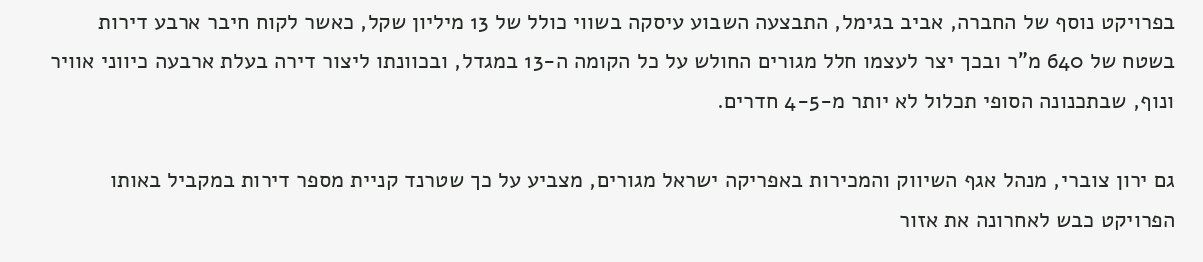בפרויקט נוסף של החברה, אביב בגימל, התבצעה השבוע עיסקה בשווי כולל של 13 מיליון שקל, כאשר לקוח חיבר ארבע דירות בשטח של 640 מ"ר ובכך יצר לעצמו חלל מגורים החולש על כל הקומה ה-13 במגדל, ובכוונתו ליצור דירה בעלת ארבעה כיווני אוויר ונוף, שבתכנונה הסופי תכלול לא יותר מ-4-5 חדרים.

גם ירון צוברי, מנהל אגף השיווק והמכירות באפריקה ישראל מגורים, מצביע על כך שטרנד קניית מספר דירות במקביל באותו הפרויקט כבש לאחרונה את אזור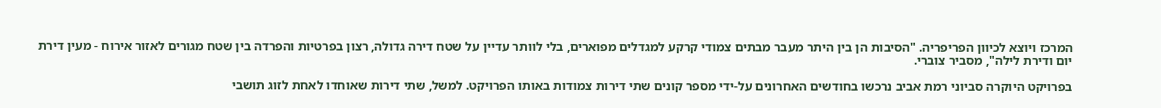המרכז ויוצא לכיוון הפריפריה. "הסיבות הן בין היתר מעבר מבתים צמודי קרקע למגדלים מפוארים, בלי לוותר עדיין על שטח דירה גדולה, רצון בפרטיות והפרדה בין שטח מגורים לאזור אירוח - מעין דירת יום ודירת לילה", מסביר צוברי.

בפרויקט היוקרה סביוני רמת אביב נרכשו בחודשים האחרונים על-ידי מספר קונים שתי דירות צמודות באותו הפרויקט. למשל, שתי דירות שאוחדו לאחת לזוג תושבי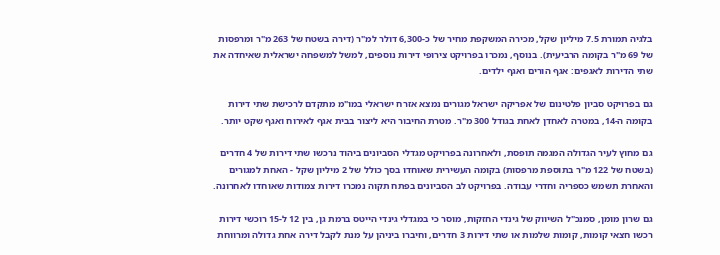בלגיה תמורת 7.5 מיליון שקל, מכירה המשקפת מחיר של כ-6,300 דולר למ"ר (דירה בשטח של 263 מ"ר ומרפסות של 69 מ"ר בקומה הרביעית). בנוסף, נמכרו בפרויקט צירופי דירות נוספים, למשל למשפחה ישראלית שאיחדה את שתי הדירות לאגפים: אגף הורים ואגף ילדים.

גם בפרויקט סביון פלטינום של אפריקה ישראל מגורים נמצא אזרח ישראלי במו"מ מתקדם לרכישת שתי דירות בקומה ה-14, במטרה לאחדן לאחת בגודל 300 מ"ר. מטרת החיבור היא ליצור בבית אגף לאירוח ואגף שקט יותר.

גם מחוץ לעיר הגדולה המגמה תופסת, ולאחרונה בפרויקט מגדלי הסביונים ביהוד נרכשו שתי דירות של 4 חדרים (בשטח של 122 מ"ר בתוספת מרפסות) בקומה העשירית שאוחדו בסך כולל של 2 מיליון שקל - האחת למגורים והאחרת תשמש כספריה וחדרי עבודה. בפרויקט לב הסביונים בפתח תקוה נמכרו דירות צמודות שאוחדו לאחרונה.

גם שרון מומן, סמנכ"ל השיווק של גינדי החזקות, מוסר כי במגדלי גינדי הייטס ברמת גן, בין 12 ל-15 רוכשי דירות רכשו חצאי קומות, קומות שלמות או שתי דירות 3 חדרים, וחיברו ביניהן על מנת לקבל דירה אחת גדולה ומרווחת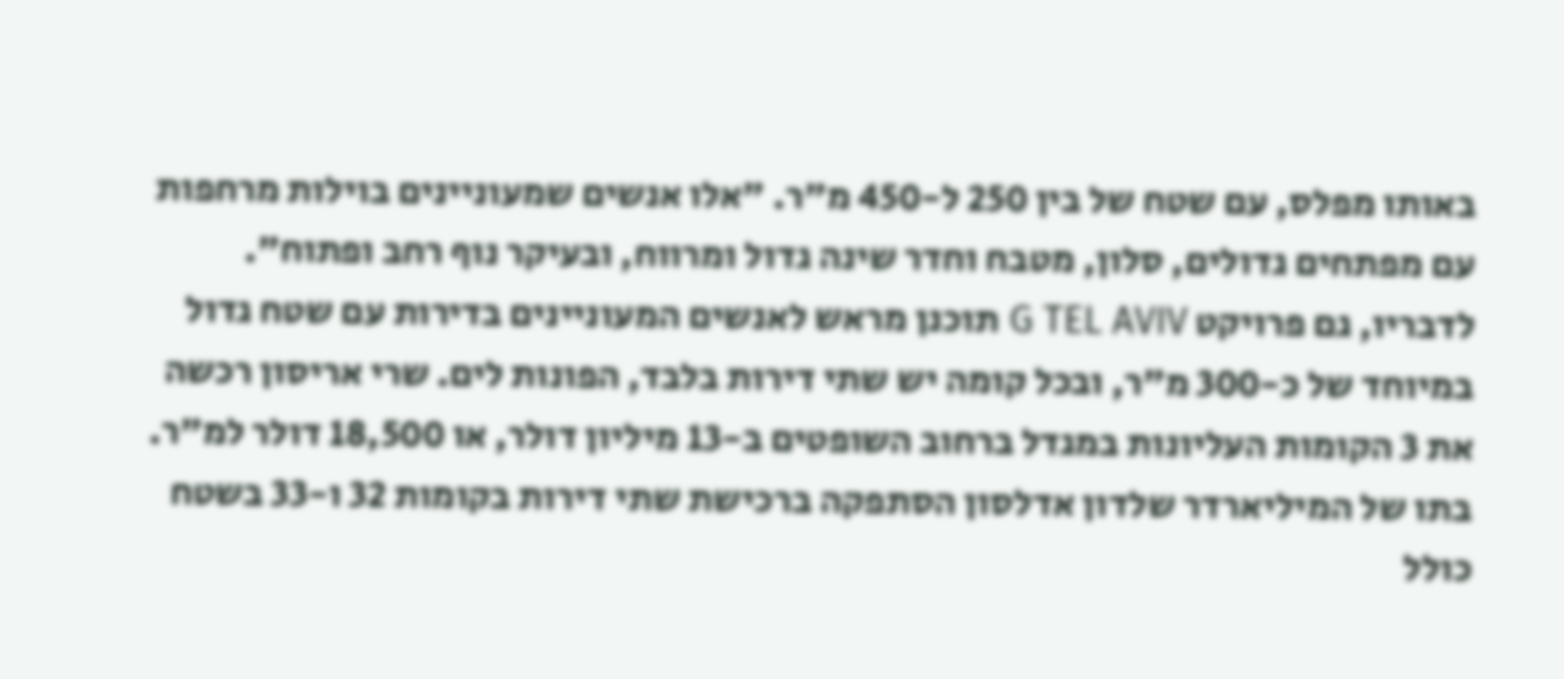באותו מפלס, עם שטח של בין 250 ל-450 מ"ר. "אלו אנשים שמעוניינים בוילות מרחפות עם מפתחים גדולים, סלון, מטבח וחדר שינה גדול ומרווח, ובעיקר נוף רחב ופתוח". לדבריו, גם פרויקט G TEL AVIV תוכנן מראש לאנשים המעוניינים בדירות עם שטח גדול במיוחד של כ-300 מ"ר, ובכל קומה יש שתי דירות בלבד, הפונות לים. שרי אריסון רכשה את 3 הקומות העליונות במגדל ברחוב השופטים ב-13 מיליון דולר, או 18,500 דולר למ"ר. בתו של המיליארדר שלדון אדלסון הסתפקה ברכישת שתי דירות בקומות 32 ו-33 בשטח כולל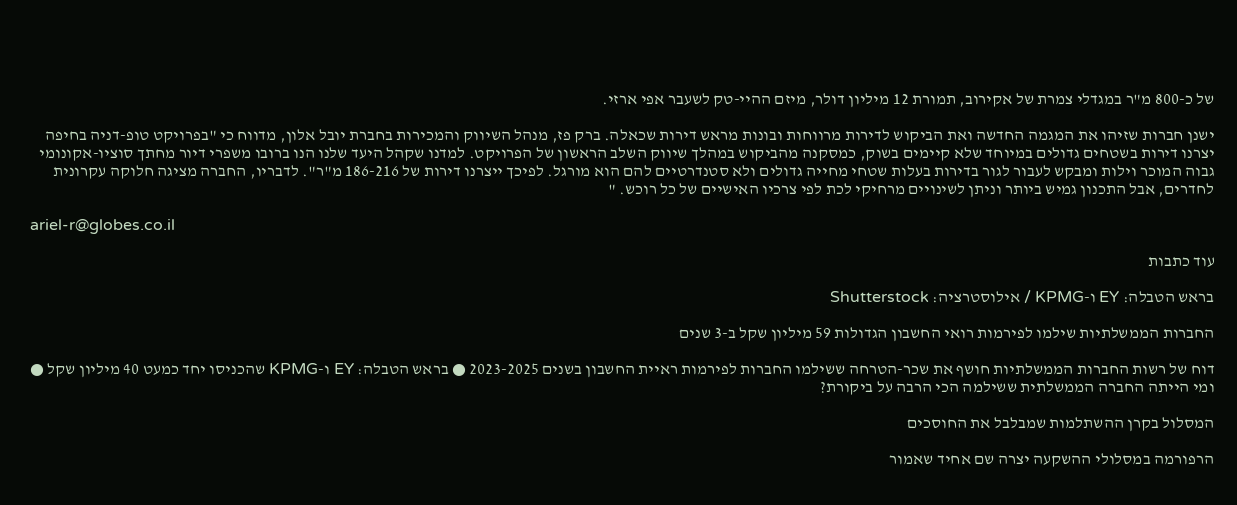של כ-800 מ"ר במגדלי צמרת של אקירוב, תמורת 12 מיליון דולר, מיזם ההיי-טק לשעבר אפי ארזי.

ישנן חברות שזיהו את המגמה החדשה ואת הביקוש לדירות מרווחות ובונות מראש דירות שכאלה. ברק פז, מנהל השיווק והמכירות בחברת יובל אלון, מדווח כי "בפרויקט טופ-דניה בחיפה יצרנו דירות בשטחים גדולים במיוחד שלא קיימים בשוק, כמסקנה מהביקוש במהלך שיווק השלב הראשון של הפרויקט. למדנו שקהל היעד שלנו הנו ברובו משפרי דיור מחתך סוציו-אקונומי גבוה המוכר וילות ומבקש לעבור לגור בדירות בעלות שטחי מחייה גדולים ולא סטנדרטיים להם הוא מורגל. לפיכך ייצרנו דירות של 186-216 מ"ר". לדבריו, החברה מציגה חלוקה עקרונית לחדרים, אבל התכנון גמיש ביותר וניתן לשינויים מרחיקי לכת לפי צרכיו האישיים של כל רוכש. "

ariel-r@globes.co.il

עוד כתבות

בראש הטבלה: EY ו-KPMG / אילוסטרציה: Shutterstock

החברות הממשלתיות שילמו לפירמות רואי החשבון הגדולות 59 מיליון שקל ב-3 שנים

דוח של רשות החברות הממשלתיות חושף את שכר-הטרחה ששילמו החברות לפירמות ראיית החשבון בשנים 2023-2025 ● בראש הטבלה: EY ו-KPMG שהכניסו יחד כמעט 40 מיליון שקל ● ומי הייתה החברה הממשלתית ששילמה הכי הרבה על ביקורת?

המסלול בקרן ההשתלמות שמבלבל את החוסכים

הרפורמה במסלולי ההשקעה יצרה שם אחיד שאמור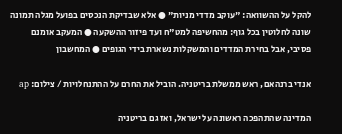להקל על ההשוואה: "עוקב מדדי מניות" ● אלא שבדיקת הנכסים בפועל מגלה תמונה שונה לחלוטין בכל גוף: מהחשיפה למט"ח ועד פיזור ההשקעה ● המעקב אומנם פסיבי, אבל בחירת המדדים והמשקלות נשארת בידי הגופים ● המחשבון

אנדי ברנהאם, ראש ממשלת בריטניה. הוביל את החרם על ההתנחלויות / צילום: ap

המדינה שהתהפכה ראשונה על ישראל, ואז גם בריטניה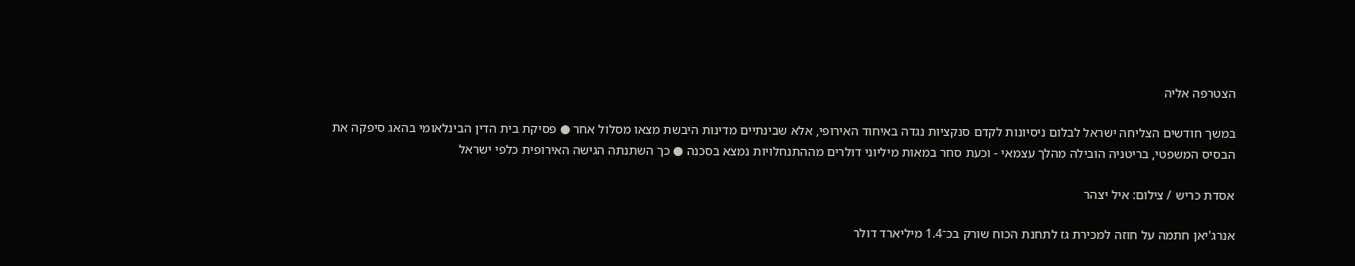הצטרפה אליה

במשך חודשים הצליחה ישראל לבלום ניסיונות לקדם סנקציות נגדה באיחוד האירופי, אלא שבינתיים מדינות היבשת מצאו מסלול אחר ● פסיקת בית הדין הבינלאומי בהאג סיפקה את הבסיס המשפטי, בריטניה הובילה מהלך עצמאי - וכעת סחר במאות מיליוני דולרים מההתנחלויות נמצא בסכנה ● כך השתנתה הגישה האירופית כלפי ישראל

אסדת כריש / צילום: איל יצהר

אנרג'יאן חתמה על חוזה למכירת גז לתחנת הכוח שורק בכ־1.4 מיליארד דולר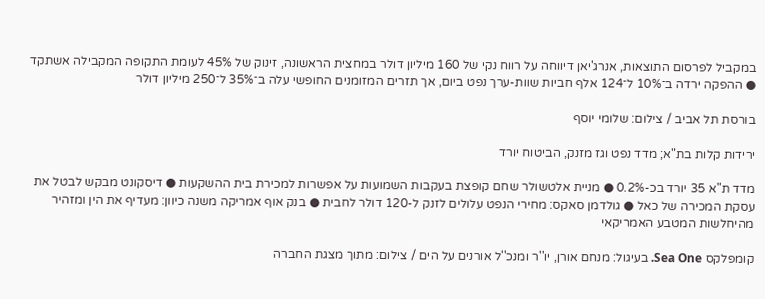במקביל לפרסום התוצאות, אנרג'יאן דיווחה על רווח נקי של 160 מיליון דולר במחצית הראשונה, זינוק של 45% לעומת התקופה המקבילה אשתקד ● ההפקה ירדה ב־10% ל־124 אלף חביות שוות-ערך נפט ביום, אך תזרים המזומנים החופשי עלה ב־35% ל־250 מיליון דולר

בורסת תל אביב / צילום: שלומי יוסף

ירידות קלות בת"א; מדד נפט וגז מזנק, הביטוח יורד

מדד ת"א 35 יורד בכ-0.2% ● מניית אלטשולר שחם קופצת בעקבות השמועות על אפשרות למכירת בית ההשקעות ● דיסקונט מבקש לבטל את עסקת המכירה של כאל ● גולדמן סאקס: מחירי הנפט עלולים לזנק ל-120 דולר לחבית ● בנק אוף אמריקה משנה כיוון: מעדיף את הין ומזהיר מהיחלשות המטבע האמריקאי

קומפלקס Sea One. בעיגול: מנחם אורן, יו''ר ומנכ''ל אורנים על הים / צילום: מתוך מצגת החברה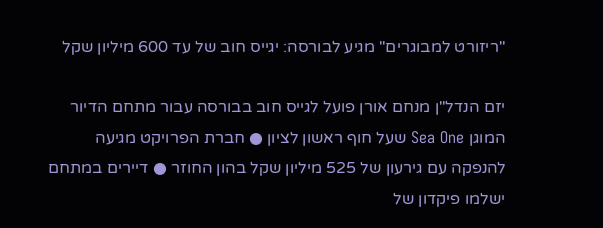"ריזורט למבוגרים" מגיע לבורסה: יגייס חוב של עד 600 מיליון שקל

יזם הנדל"ן מנחם אורן פועל לגייס חוב בבורסה עבור מתחם הדיור המוגן Sea One שעל חוף ראשון לציון ● חברת הפרויקט מגיעה להנפקה עם גירעון של 525 מיליון שקל בהון החוזר ● דיירים במתחם ישלמו פיקדון של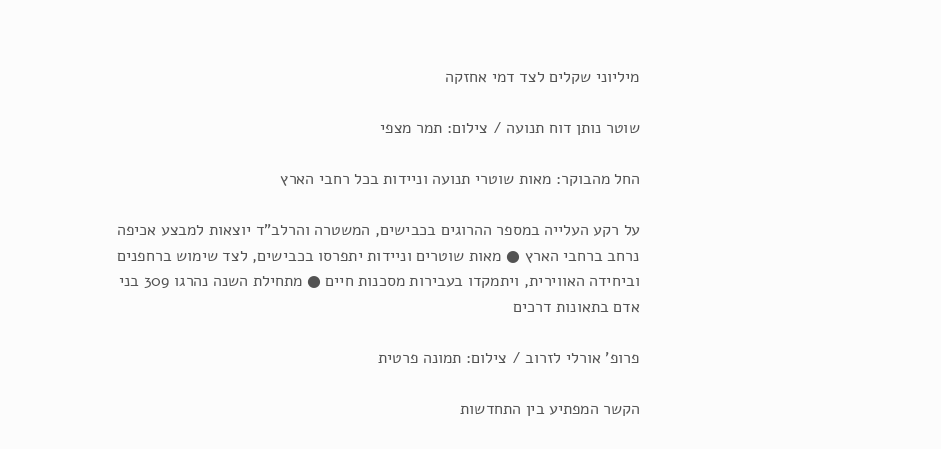מיליוני שקלים לצד דמי אחזקה

שוטר נותן דוח תנועה / צילום: תמר מצפי

החל מהבוקר: מאות שוטרי תנועה וניידות בכל רחבי הארץ

על רקע העלייה במספר ההרוגים בכבישים, המשטרה והרלב"ד יוצאות למבצע אכיפה נרחב ברחבי הארץ ● מאות שוטרים וניידות יתפרסו בכבישים, לצד שימוש ברחפנים וביחידה האווירית, ויתמקדו בעבירות מסכנות חיים ● מתחילת השנה נהרגו 309 בני אדם בתאונות דרכים

פרופ' אורלי לזרוב / צילום: תמונה פרטית

הקשר המפתיע בין התחדשות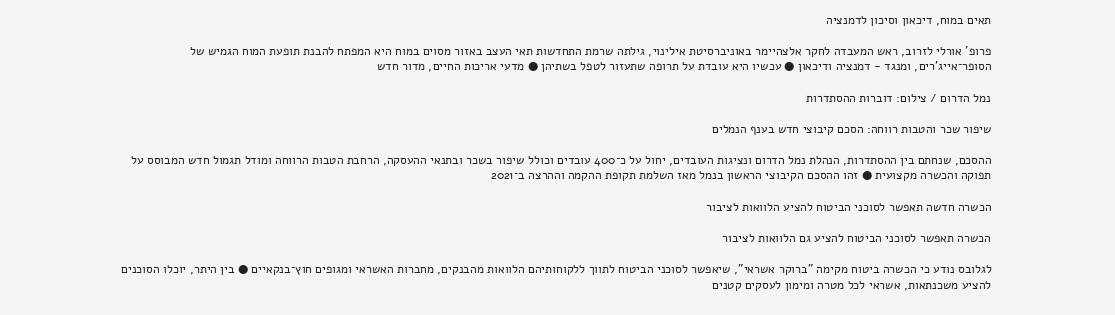תאים במוח, דיכאון וסיכון לדמנציה

פרופ' אורלי לזרוב, ראש המעבדה לחקר אלצהיימר באוניברסיטת אילינוי, גילתה שרמת התחדשות תאי העצב באזור מסוים במוח היא המפתח להבנת תופעת המוח הגמיש של הסופר־אייג'רים, ומנגד - דמנציה ודיכאון ● עכשיו היא עובדת על תרופה שתעזור לטפל בשתיהן ● מדעי אריכות החיים, מדור חדש

נמל הדרום / צילום: דוברות ההסתדרות

שיפור שכר והטבות רווחה: הסכם קיבוצי חדש בענף הנמלים

ההסכם, שנחתם בין ההסתדרות, הנהלת נמל הדרום ונציגות העובדים, יחול על כ־400 עובדים וכולל שיפור בשכר ובתנאי ההעסקה, הרחבת הטבות הרווחה ומודל תגמול חדש המבוסס על תפוקה והכשרה מקצועית ● זהו ההסכם הקיבוצי הראשון בנמל מאז השלמת תקופת ההקמה וההרצה ב־2021

הכשרה חדשה תאפשר לסוכני הביטוח להציע הלוואות לציבור

הכשרה תאפשר לסוכני הביטוח להציע גם הלוואות לציבור

לגלובס נודע כי הכשרה ביטוח מקימה "ברוקר אשראי", שיאפשר לסוכני הביטוח לתווך ללקוחותיהם הלוואות מהבנקים, מחברות האשראי ומגופים חוץ־בנקאיים ● בין היתר, יוכלו הסוכנים להציע משכנתאות, אשראי לכל מטרה ומימון לעסקים קטנים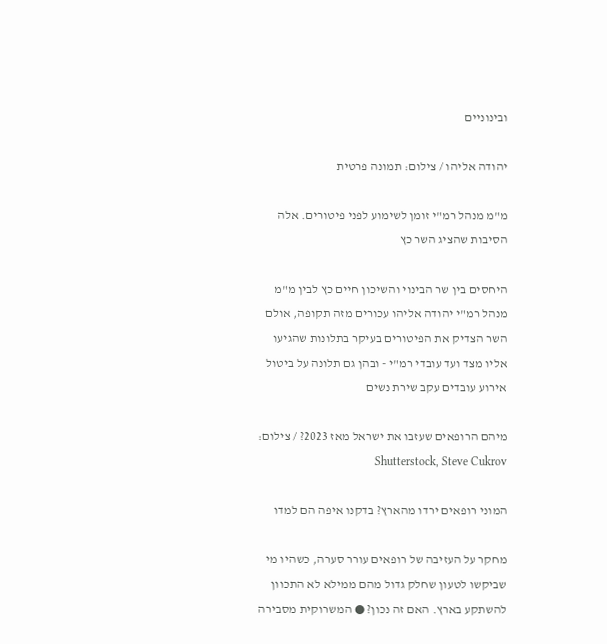ובינוניים

יהודה אליהו / צילום: תמונה פרטית

מ"מ מנהל רמ"י זומן לשימוע לפני פיטורים. אלה הסיבות שהציג השר כץ

היחסים בין שר הבינוי והשיכון חיים כץ לבין מ"מ מנהל רמ"י יהודה אליהו עכורים מזה תקופה, אולם השר הצדיק את הפיטורים בעיקר בתלונות שהגיעו אליו מצד ועד עובדי רמ"י - ובהן גם תלונה על ביטול אירוע עובדים עקב שירת נשים

מיהם הרופאים שעזבו את ישראל מאז 2023? / צילום: Shutterstock, Steve Cukrov

המוני רופאים ירדו מהארץ? בדקנו איפה הם למדו

מחקר על העזיבה של רופאים עורר סערה, כשהיו מי שביקשו לטעון שחלק גדול מהם ממילא לא התכוון להשתקע בארץ. האם זה נכון? ● המשרוקית מסבירה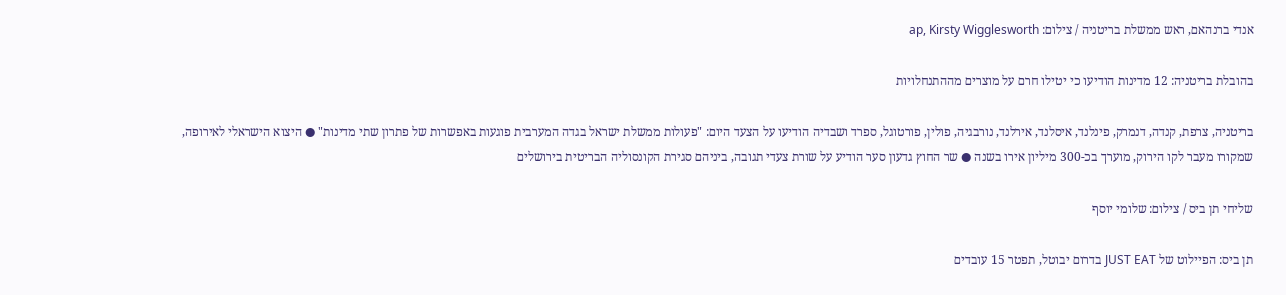אנדי ברנהאם, ראש ממשלת בריטניה / צילום: ap, Kirsty Wigglesworth

בהובלת בריטניה: 12 מדינות הודיעו כי יטילו חרם על מוצרים מההתנחלויות

בריטניה, צרפת, קנדה, דנמרק, פינלנד, איסלנד, אירלנד, נורבגיה, פולין, פורטוגל, ספרד ושבדיה הודיעו על הצעד היום: "פעולות ממשלת ישראל בגדה המערבית פוגעות באפשרות של פתרון שתי מדינות" ● היצוא הישראלי לאירופה, שמקורו מעבר לקו הירוק, מוערך בכ-300 מיליון אירו בשנה ● שר החוץ גדעון סער הודיע על שורת צעדי תגובה, ביניהם סגירת הקונסוליה הבריטית בירושלים

שליחי תן ביס / צילום: שלומי יוסף

תן ביס: הפיילוט של JUST EAT בדרום יבוטל, תפטר 15 עובדים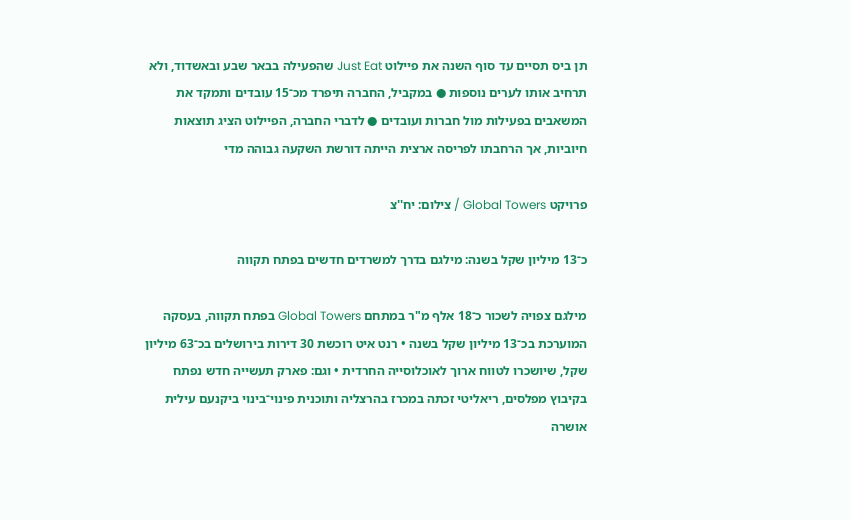תן ביס תסיים עד סוף השנה את פיילוט Just Eat שהפעילה בבאר שבע ובאשדוד, ולא תרחיב אותו לערים נוספות ● במקביל, החברה תיפרד מכ־15 עובדים ותמקד את המשאבים בפעילות מול חברות ועובדים ● לדברי החברה, הפיילוט הציג תוצאות חיוביות, אך הרחבתו לפריסה ארצית הייתה דורשת השקעה גבוהה מדי

פרויקט Global Towers / צילום: יח''צ

כ־13 מיליון שקל בשנה: מילגם בדרך למשרדים חדשים בפתח תקווה

מילגם צפויה לשכור כ־18 אלף מ"ר במתחם Global Towers בפתח תקווה, בעסקה המוערכת בכ־13 מיליון שקל בשנה • רנט איט רוכשת 30 דירות בירושלים בכ־63 מיליון שקל, שיושכרו לטווח ארוך לאוכלוסייה החרדית • וגם: פארק תעשייה חדש נפתח בקיבוץ מפלסים, ריאליטי זכתה במכרז בהרצליה ותוכנית פינוי־בינוי ביקנעם עילית אושרה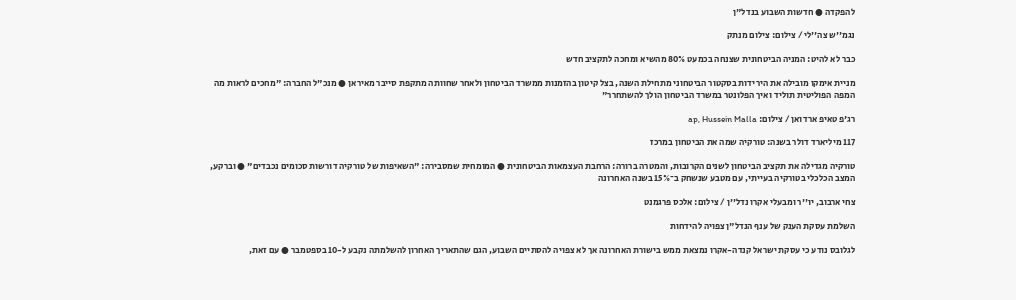להפקדה ● חדשות השבוע בנדל"ן

נגמ''ש צה''לי / צילום: צילום מנתק

כבר לא להיט: המניה הביטחונית שצנחה בכמעט 80% מהשיא ומחכה לתקציב חדש

מניית אימקו מובילה את הירידות בסקטור הביטחוני מתחילת השנה, בצל קיטון בהזמנות ממשרד הביטחון ולאחר שחוותה מתקפת סייבר מאיראן ● מנכ"ל החברה: "מחכים לראות מה המפה הפוליטית תוליד ואיך הפלונטר במשרד הביטחון הולך להשתחרר"

רג'פ טאיפ ארדואן / צילום: ap, Hussein Malla

117 מיליארד דולר בשנה: טורקיה שמה את הביטחון במרכז

טורקיה מגדילה את תקציב הביטחון לשנים הקרובות, והמטרה ברורה: הרחבת העצמאות הביטחונית ● המומחית שמסבירה: "השאיפות של טורקיה דורשות סכומים נכבדים" ● וברקע, המצב הכלכלי בטורקיה בעייתי, עם מטבע שנשחק ב־15% בשנה האחרונה

צחי ארבוב, יו''ר ומבעלי אקרו נדל''ן / צילום: אלכס פרגמנט

השלמת עסקת הענק של ענף הנדל"ן צפויה להידחות

לגלובס נודע כי עסקת ישראל קנדה-אקרו נמצאת ממש בישורת האחרונה אך לא צפויה להסתיים השבוע, הגם שהתאריך האחרון להשלמתה נקבע ל-10 בספטמבר ● עם זאת,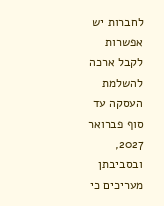לחברות יש אפשרות לקבל ארכה להשלמת העסקה עד סוף פברואר 2027, ובסביבתן מעריכים כי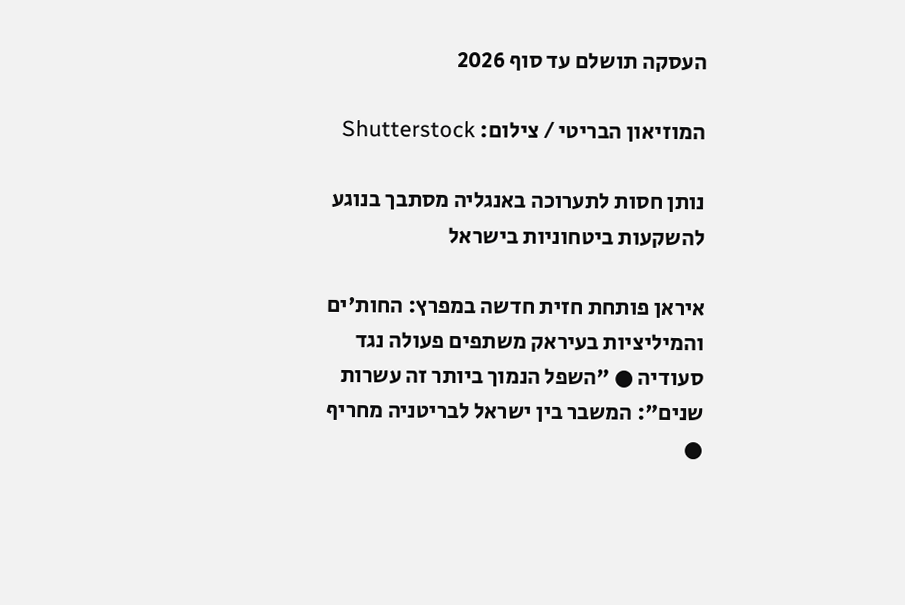העסקה תושלם עד סוף 2026

המוזיאון הבריטי / צילום: Shutterstock

נותן חסות לתערוכה באנגליה מסתבך בנוגע להשקעות ביטחוניות בישראל

איראן פותחת חזית חדשה במפרץ: החות'ים והמיליציות בעיראק משתפים פעולה נגד סעודיה ● "השפל הנמוך ביותר זה עשרות שנים": המשבר בין ישראל לבריטניה מחריף ●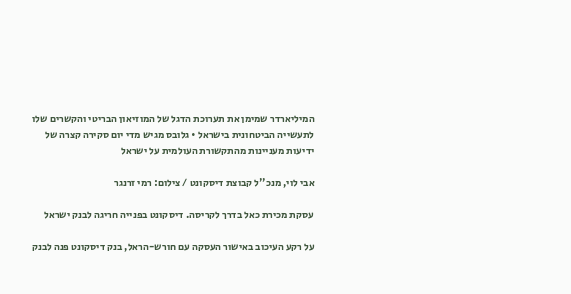המיליארדר שמימן את תערוכת הדגל של המוזיאון הבריטי והקשרים שלו לתעשייה הביטחונית בישראל • גלובס מגיש מדי יום סקירה קצרה של ידיעות מעניינות מהתקשורת העולמית על ישראל

אבי לוי, מנכ''ל קבוצת דיסקונט / צילום: רמי זרנגר

עסקת מכירת כאל בדרך לקריסה. דיסקונט בפנייה חריגה לבנק ישראל

על רקע העיכוב באישור העסקה עם חורש-הראל, בנק דיסקונט פנה לבנק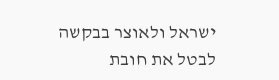ישראל ולאוצר בבקשה לבטל את חובת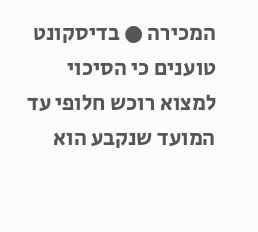המכירה ● בדיסקונט טוענים כי הסיכוי למצוא רוכש חלופי עד המועד שנקבע הוא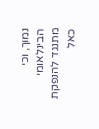נמוך, וכי הבינלאומי מתנגד להנפקת כאל